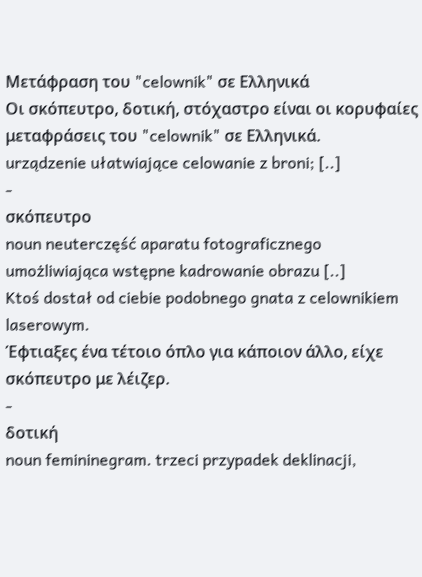Μετάφραση του "celownik" σε Ελληνικά
Οι σκόπευτρο, δοτική, στόχαστρο είναι οι κορυφαίες μεταφράσεις του "celownik" σε Ελληνικά.
urządzenie ułatwiające celowanie z broni; [..]
-
σκόπευτρο
noun neuterczęść aparatu fotograficznego umożliwiająca wstępne kadrowanie obrazu [..]
Ktoś dostał od ciebie podobnego gnata z celownikiem laserowym.
Έφτιαξες ένα τέτοιο όπλο για κάποιον άλλο, είχε σκόπευτρο με λέιζερ.
-
δοτική
noun femininegram. trzeci przypadek deklinacji,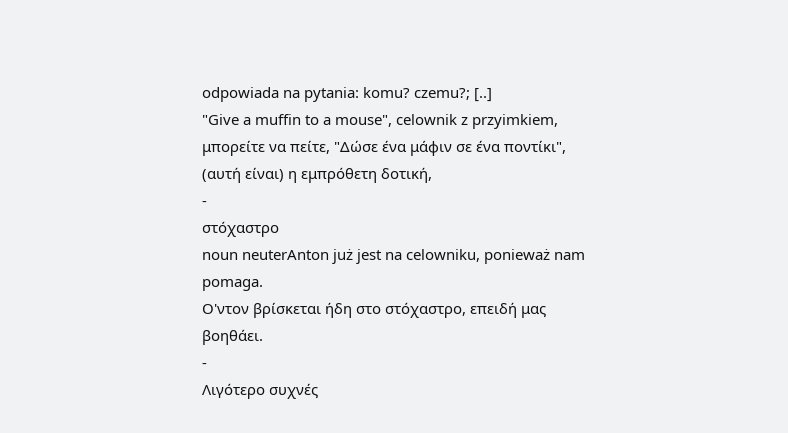odpowiada na pytania: komu? czemu?; [..]
"Give a muffin to a mouse", celownik z przyimkiem,
μπορείτε να πείτε, "Δώσε ένα μάφιν σε ένα ποντίκι", (αυτή είναι) η εμπρόθετη δοτική,
-
στόχαστρο
noun neuterAnton już jest na celowniku, ponieważ nam pomaga.
Ο'ντον βρίσκεται ήδη στο στόχαστρο, επειδή μας βοηθάει.
-
Λιγότερο συχνές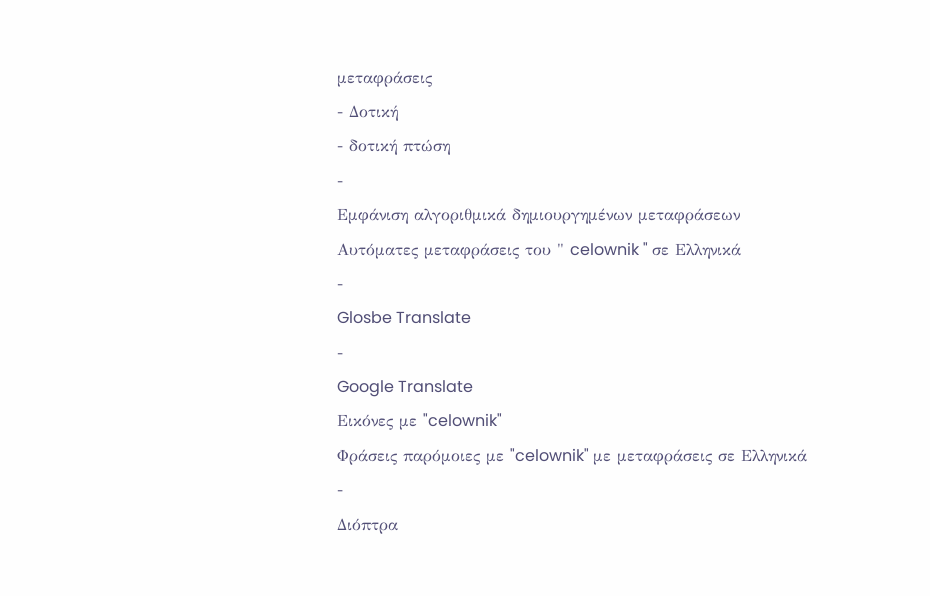μεταφράσεις
- Δοτική
- δοτική πτώση
-
Εμφάνιση αλγοριθμικά δημιουργημένων μεταφράσεων
Αυτόματες μεταφράσεις του " celownik " σε Ελληνικά
-
Glosbe Translate
-
Google Translate
Εικόνες με "celownik"
Φράσεις παρόμοιες με "celownik" με μεταφράσεις σε Ελληνικά
-
Διόπτρα